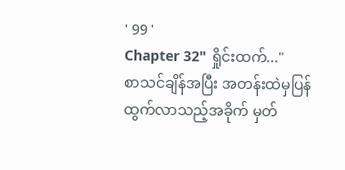' 99 '
Chapter 32" ရှိုင်းထက်..."
စာသင်ချိန်အပြီး အတန်းထဲမှပြန်ထွက်လာသည့်အခိုက် မှတ်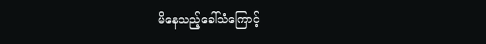မိနေသည့်ခေါ်သံကြောင့်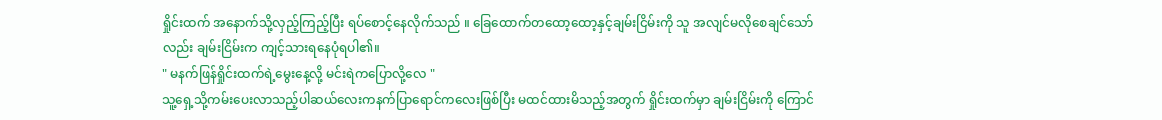ရှိုင်းထက် အနောက်သို့လှည့်ကြည့်ပြီး ရပ်စောင့်နေလိုက်သည် ။ ခြေထောက်တထော့ထော့နှင့်ချမ်းငြိမ်းကို သူ အလျင်မလိုစေချင်သော်လည်း ချမ်းငြိမ်းက ကျင့်သားရနေပုံရပါ၏။
" မနက်ဖြန်ရှိုင်းထက်ရဲ့မွေးနေ့လို့ မင်းရဲကပြောလို့လေ "
သူ့ရှေ့သို့ကမ်းပေးလာသည့်ပါဆယ်လေးကနက်ပြာရောင်ကလေးဖြစ်ပြီး မထင်ထားမိသည့်အတွက် ရှိုင်းထက်မှာ ချမ်းငြိမ်းကို ကြောင်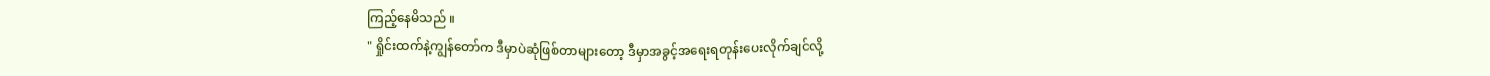ကြည့်နေမိသည် ။
" ရှိုင်းထက်နဲ့ကျွန်တော်က ဒီမှာပဲဆုံဖြစ်တာများတော့ ဒီမှာအခွင့်အရေးရတုန်းပေးလိုက်ချင်လို့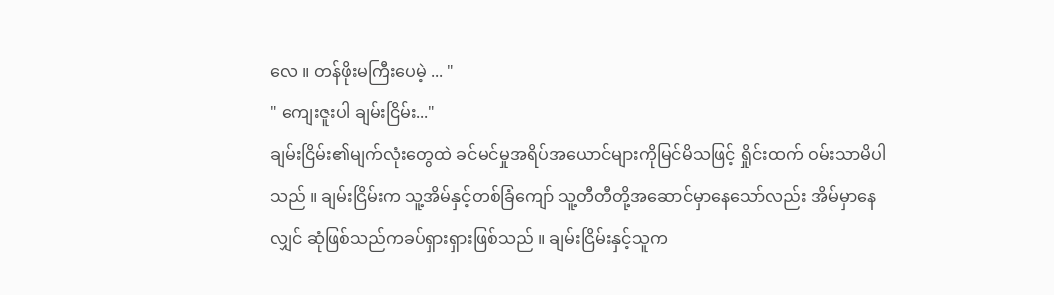လေ ။ တန်ဖိုးမကြီးပေမဲ့ ... "
" ကျေးဇူးပါ ချမ်းငြိမ်း..."
ချမ်းငြိမ်း၏မျက်လုံးတွေထဲ ခင်မင်မှုအရိပ်အယောင်များကိုမြင်မိသဖြင့် ရှိုင်းထက် ဝမ်းသာမိပါသည် ။ ချမ်းငြိမ်းက သူ့အိမ်နှင့်တစ်ခြံကျော် သူ့တီတီတို့အဆောင်မှာနေသော်လည်း အိမ်မှာနေလျှင် ဆုံဖြစ်သည်ကခပ်ရှားရှားဖြစ်သည် ။ ချမ်းငြိမ်းနှင့်သူက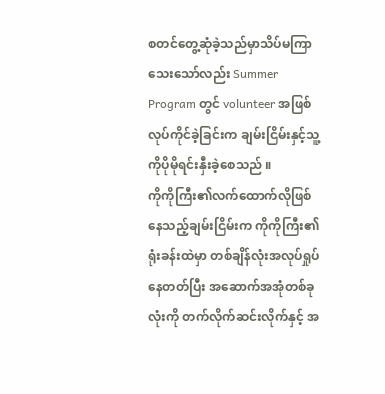စတင်တွေ့ဆုံခဲ့သည်မှာသိပ်မကြာသေးသော်လည်း Summer Program တွင် volunteer အဖြစ်လုပ်ကိုင်ခဲ့ခြင်းက ချမ်းငြိမ်းနှင့်သူ့ကိုပိုမိုရင်းနှီးခဲ့စေသည် ။
ကိုကိုကြီး၏လက်ထောက်လိုဖြစ်နေသည့်ချမ်းငြိမ်းက ကိုကိုကြီး၏ရုံးခန်းထဲမှာ တစ်ချိန်လုံးအလုပ်ရှုပ်နေတတ်ပြီး အဆောက်အအုံတစ်ခုလုံးကို တက်လိုက်ဆင်းလိုက်နှင့် အ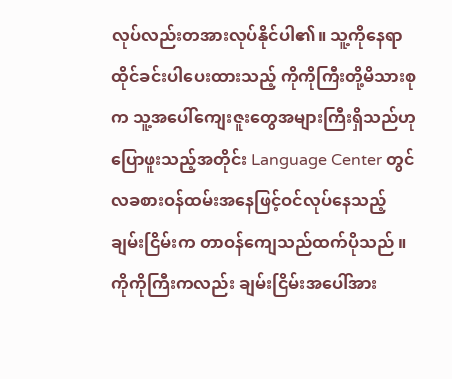လုပ်လည်းတအားလုပ်နိုင်ပါ၏။ သူ့ကိုနေရာထိုင်ခင်းပါပေးထားသည့် ကိုကိုကြီးတို့မိသားစုက သူ့အပေါ်ကျေးဇူးတွေအများကြီးရှိသည်ဟုပြောဖူးသည့်အတိုင်း Language Center တွင် လခစားဝန်ထမ်းအနေဖြင့်ဝင်လုပ်နေသည့် ချမ်းငြိမ်းက တာဝန်ကျေသည်ထက်ပိုသည် ။ ကိုကိုကြီးကလည်း ချမ်းငြိမ်းအပေါ်အား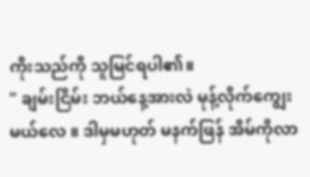ကိုးသည်ကို သူမြင်ရပါ၏။
" ချမ်းငြိမ်း ဘယ်နေ့အားလဲ မုန့်လိုက်ကျွေးမယ်လေ ။ ဒါမှမဟုတ် မနက်ဖြန် အိမ်ကိုလာ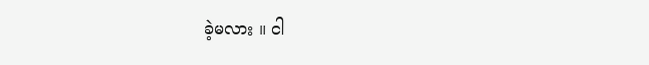ခဲ့မလား ။ ငါ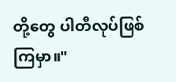တို့တွေ ပါတီလုပ်ဖြစ်ကြမှာ။"